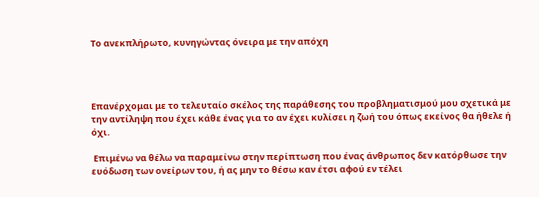Το ανεκπλήρωτο, κυνηγώντας όνειρα με την απόχη




Επανέρχομαι με το τελευταίο σκέλος της παράθεσης του προβληματισμού μου σχετικά με την αντίληψη που έχει κάθε ένας για το αν έχει κυλίσει η ζωή του όπως εκείνος θα ήθελε ή όχι.

 Επιμένω να θέλω να παραμείνω στην περίπτωση που ένας άνθρωπος δεν κατόρθωσε την ευόδωση των ονείρων του, ή ας μην το θέσω καν έτσι αφού εν τέλει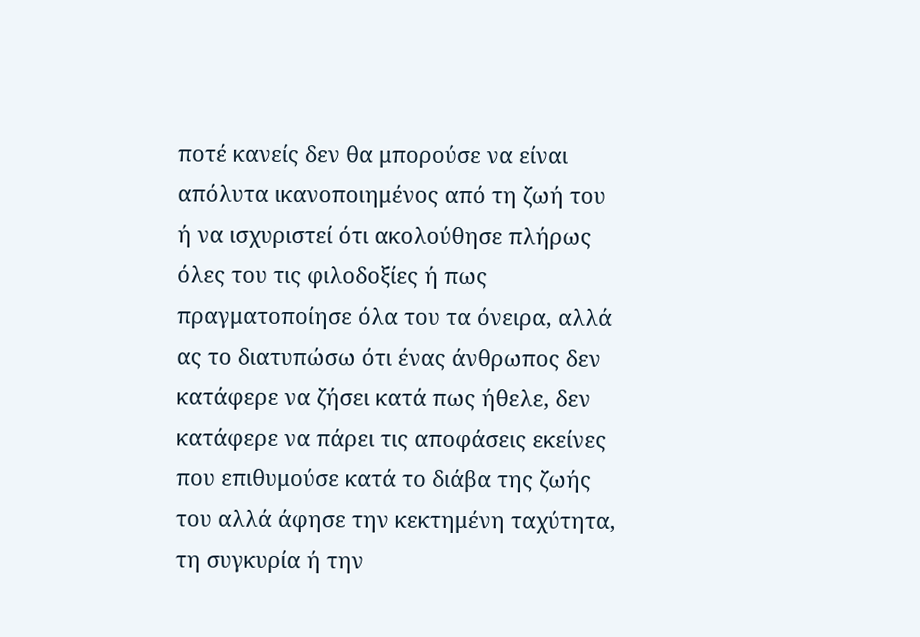ποτέ κανείς δεν θα μπορούσε να είναι απόλυτα ικανοποιημένος από τη ζωή του ή να ισχυριστεί ότι ακολούθησε πλήρως όλες του τις φιλοδοξίες ή πως πραγματοποίησε όλα του τα όνειρα, αλλά ας το διατυπώσω ότι ένας άνθρωπος δεν κατάφερε να ζήσει κατά πως ήθελε, δεν κατάφερε να πάρει τις αποφάσεις εκείνες που επιθυμούσε κατά το διάβα της ζωής του αλλά άφησε την κεκτημένη ταχύτητα, τη συγκυρία ή την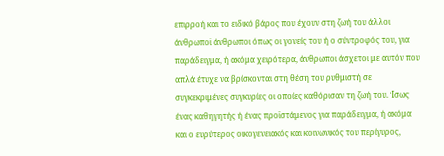επιρροή και το ειδικό βάρος που έχουν στη ζωή του άλλοι άνθρωποι̇ άνθρωποι όπως οι γονείς του ή ο σύντροφός του, για παράδειγμα, ή ακόμα χειρότερα, άνθρωποι άσχετοι με αυτόν που απλά έτυχε να βρίσκονται στη θέση του ρυθμιστή σε συγκεκριμένες συγκυρίες οι οποίες καθόρισαν τη ζωή του. Ίσως ένας καθηγητής ή ένας προϊστάμενος για παράδειγμα, ή ακόμα και ο ευρύτερος οικογενειακός και κοινωνικός του περίγυρος,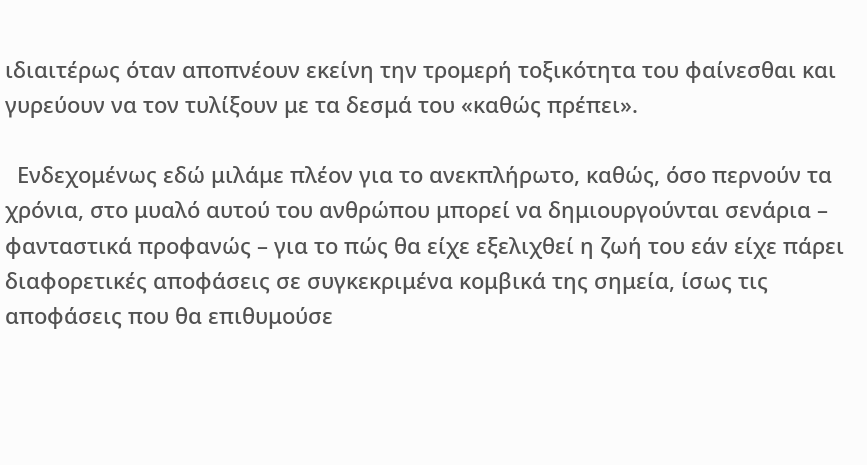ιδιαιτέρως όταν αποπνέουν εκείνη την τρομερή τοξικότητα του φαίνεσθαι και γυρεύουν να τον τυλίξουν με τα δεσμά του «καθώς πρέπει».

  Ενδεχομένως εδώ μιλάμε πλέον για το ανεκπλήρωτο, καθώς, όσο περνούν τα χρόνια, στο μυαλό αυτού του ανθρώπου μπορεί να δημιουργούνται σενάρια – φανταστικά προφανώς – για το πώς θα είχε εξελιχθεί η ζωή του εάν είχε πάρει διαφορετικές αποφάσεις σε συγκεκριμένα κομβικά της σημεία, ίσως τις αποφάσεις που θα επιθυμούσε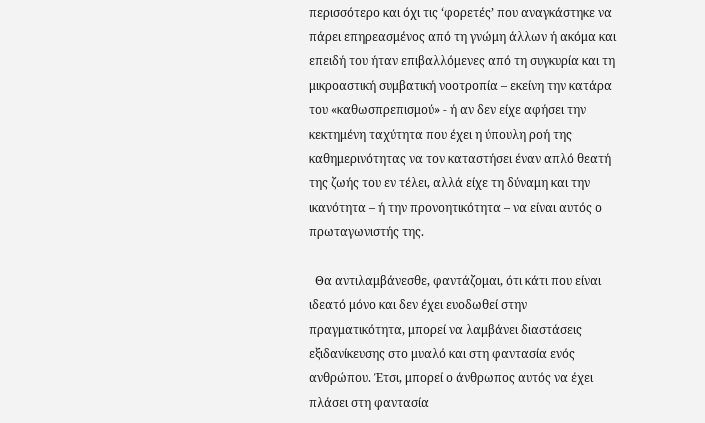περισσότερο και όχι τις ‘φορετές’ που αναγκάστηκε να πάρει επηρεασμένος από τη γνώμη άλλων ή ακόμα και επειδή του ήταν επιβαλλόμενες από τη συγκυρία και τη μικροαστική συμβατική νοοτροπία – εκείνη την κατάρα του «καθωσπρεπισμού» - ή αν δεν είχε αφήσει την κεκτημένη ταχύτητα που έχει η ύπουλη ροή της καθημερινότητας να τον καταστήσει έναν απλό θεατή της ζωής του εν τέλει, αλλά είχε τη δύναμη και την ικανότητα – ή την προνοητικότητα – να είναι αυτός ο πρωταγωνιστής της.

  Θα αντιλαμβάνεσθε, φαντάζομαι, ότι κάτι που είναι ιδεατό μόνο και δεν έχει ευοδωθεί στην πραγματικότητα, μπορεί να λαμβάνει διαστάσεις εξιδανίκευσης στο μυαλό και στη φαντασία ενός ανθρώπου. Έτσι, μπορεί ο άνθρωπος αυτός να έχει πλάσει στη φαντασία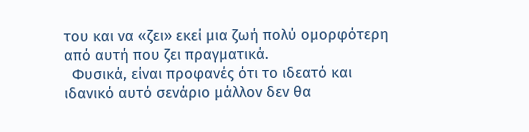του και να «ζει» εκεί μια ζωή πολύ ομορφότερη από αυτή που ζει πραγματικά.
  Φυσικά, είναι προφανές ότι το ιδεατό και ιδανικό αυτό σενάριο μάλλον δεν θα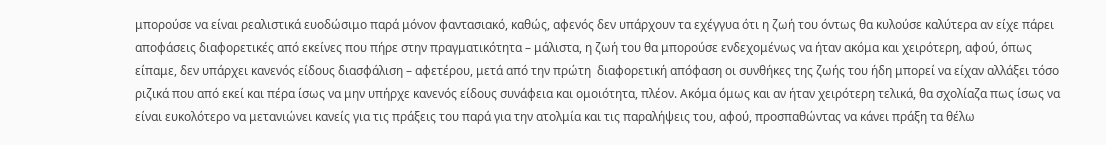μπορούσε να είναι ρεαλιστικά ευοδώσιμο παρά μόνον φαντασιακό, καθώς, αφενός δεν υπάρχουν τα εχέγγυα ότι η ζωή του όντως θα κυλούσε καλύτερα αν είχε πάρει αποφάσεις διαφορετικές από εκείνες που πήρε στην πραγματικότητα – μάλιστα, η ζωή του θα μπορούσε ενδεχομένως να ήταν ακόμα και χειρότερη, αφού, όπως είπαμε, δεν υπάρχει κανενός είδους διασφάλιση – αφετέρου, μετά από την πρώτη  διαφορετική απόφαση οι συνθήκες της ζωής του ήδη μπορεί να είχαν αλλάξει τόσο ριζικά που από εκεί και πέρα ίσως να μην υπήρχε κανενός είδους συνάφεια και ομοιότητα, πλέον. Ακόμα όμως και αν ήταν χειρότερη τελικά, θα σχολίαζα πως ίσως να είναι ευκολότερο να μετανιώνει κανείς για τις πράξεις του παρά για την ατολμία και τις παραλήψεις του, αφού, προσπαθώντας να κάνει πράξη τα θέλω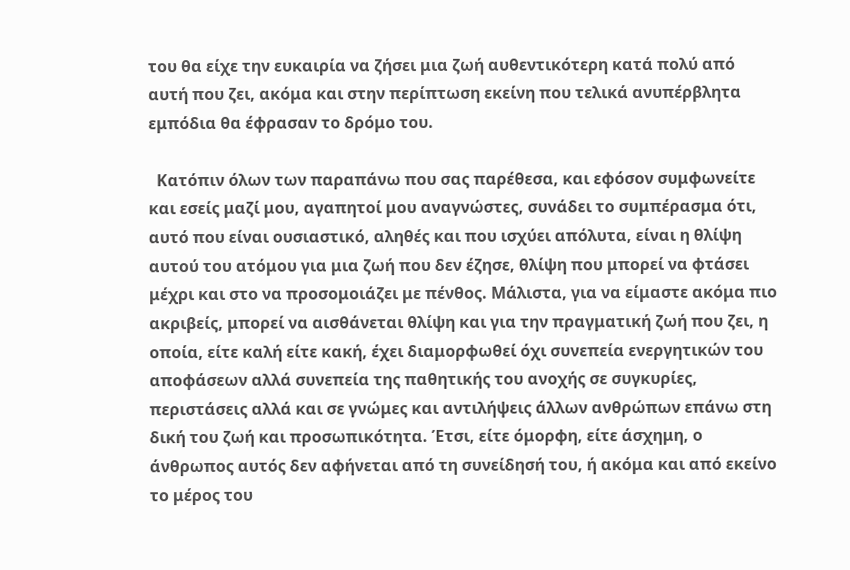του θα είχε την ευκαιρία να ζήσει μια ζωή αυθεντικότερη κατά πολύ από αυτή που ζει, ακόμα και στην περίπτωση εκείνη που τελικά ανυπέρβλητα εμπόδια θα έφρασαν το δρόμο του.

  Κατόπιν όλων των παραπάνω που σας παρέθεσα, και εφόσον συμφωνείτε και εσείς μαζί μου, αγαπητοί μου αναγνώστες, συνάδει το συμπέρασμα ότι, αυτό που είναι ουσιαστικό, αληθές και που ισχύει απόλυτα, είναι η θλίψη αυτού του ατόμου για μια ζωή που δεν έζησε, θλίψη που μπορεί να φτάσει μέχρι και στο να προσομοιάζει με πένθος. Μάλιστα, για να είμαστε ακόμα πιο ακριβείς, μπορεί να αισθάνεται θλίψη και για την πραγματική ζωή που ζει, η οποία, είτε καλή είτε κακή, έχει διαμορφωθεί όχι συνεπεία ενεργητικών του αποφάσεων αλλά συνεπεία της παθητικής του ανοχής σε συγκυρίες, περιστάσεις αλλά και σε γνώμες και αντιλήψεις άλλων ανθρώπων επάνω στη δική του ζωή και προσωπικότητα. Έτσι, είτε όμορφη, είτε άσχημη, ο άνθρωπος αυτός δεν αφήνεται από τη συνείδησή του, ή ακόμα και από εκείνο το μέρος του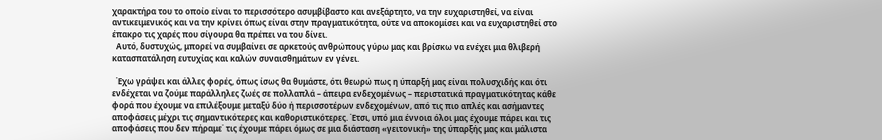χαρακτήρα του το οποίο είναι το περισσότερο ασυμβίβαστο και ανεξάρτητο, να την ευχαριστηθεί, να είναι αντικειμενικός και να την κρίνει όπως είναι στην πραγματικότητα, ούτε να αποκομίσει και να ευχαριστηθεί στο έπακρο τις χαρές που σίγουρα θα πρέπει να του δίνει.
  Αυτό, δυστυχώς, μπορεί να συμβαίνει σε αρκετούς ανθρώπους γύρω μας και βρίσκω να ενέχει μια θλιβερή κατασπατάληση ευτυχίας και καλών συναισθημάτων εν γένει.

  Έχω γράψει και άλλες φορές, όπως ίσως θα θυμάστε, ότι θεωρώ πως η ύπαρξή μας είναι πολυσχιδής και ότι ενδέχεται να ζούμε παράλληλες ζωές σε πολλαπλά – άπειρα ενδεχομένως – περιστατικά πραγματικότητας κάθε φορά που έχουμε να επιλέξουμε μεταξύ δύο ή περισσοτέρων ενδεχομένων, από τις πιο απλές και ασήμαντες αποφάσεις μέχρι τις σημαντικότερες και καθοριστικότερες. Έτσι, υπό μια έννοια όλοι μας έχουμε πάρει και τις αποφάσεις που δεν πήραμε˙ τις έχουμε πάρει όμως σε μια διάσταση «γειτονική» της ύπαρξής μας και μάλιστα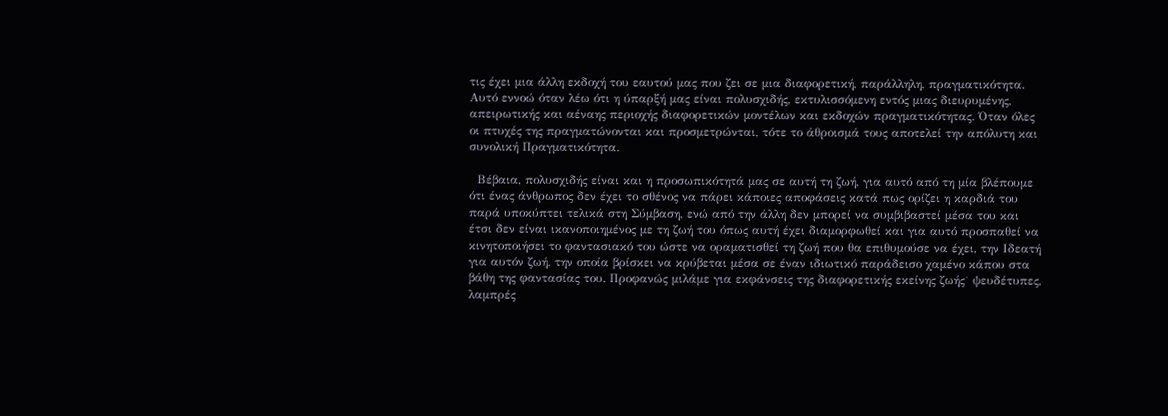τις έχει μια άλλη εκδοχή του εαυτού μας που ζει σε μια διαφορετική, παράλληλη, πραγματικότητα. Αυτό εννοώ όταν λέω ότι η ύπαρξή μας είναι πολυσχιδής, εκτυλισσόμενη εντός μιας διευρυμένης, απειρωτικής και αέναης περιοχής διαφορετικών μοντέλων και εκδοχών πραγματικότητας. Όταν όλες οι πτυχές της πραγματώνονται και προσμετρώνται, τότε το άθροισμά τους αποτελεί την απόλυτη και συνολική Πραγματικότητα.

  Βέβαια, πολυσχιδής είναι και η προσωπικότητά μας σε αυτή τη ζωή, για αυτό από τη μία βλέπουμε ότι ένας άνθρωπος δεν έχει το σθένος να πάρει κάποιες αποφάσεις κατά πως ορίζει η καρδιά του παρά υποκύπτει τελικά στη Σύμβαση, ενώ από την άλλη δεν μπορεί να συμβιβαστεί μέσα του και έτσι δεν είναι ικανοποιημένος με τη ζωή του όπως αυτή έχει διαμορφωθεί και για αυτό προσπαθεί να κινητοποιήσει το φαντασιακό του ώστε να οραματισθεί τη ζωή που θα επιθυμούσε να έχει, την Ιδεατή για αυτόν ζωή, την οποία βρίσκει να κρύβεται μέσα σε έναν ιδιωτικό παράδεισο χαμένο κάπου στα βάθη της φαντασίας του. Προφανώς μιλάμε για εκφάνσεις της διαφορετικής εκείνης ζωής˙ ψευδέτυπες, λαμπρές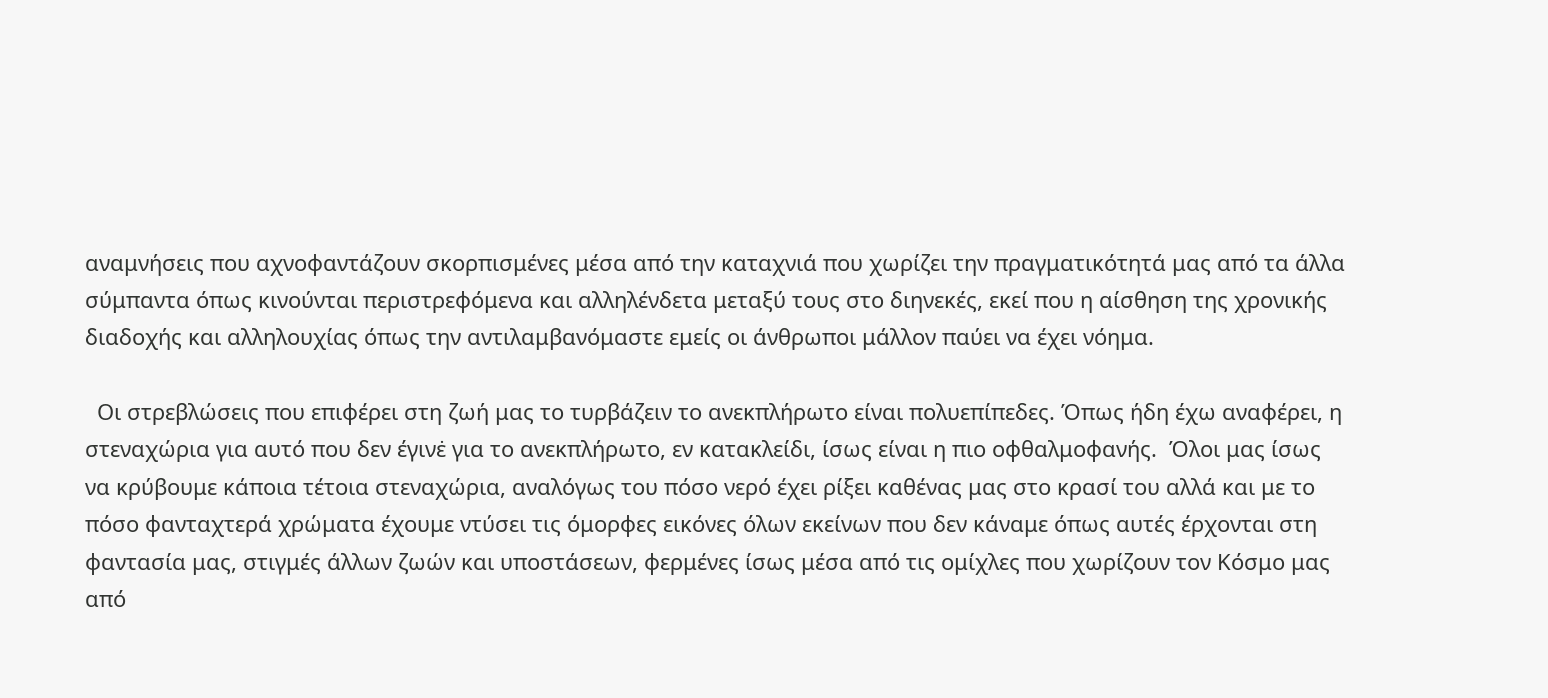αναμνήσεις που αχνοφαντάζουν σκορπισμένες μέσα από την καταχνιά που χωρίζει την πραγματικότητά μας από τα άλλα σύμπαντα όπως κινούνται περιστρεφόμενα και αλληλένδετα μεταξύ τους στο διηνεκές, εκεί που η αίσθηση της χρονικής διαδοχής και αλληλουχίας όπως την αντιλαμβανόμαστε εμείς οι άνθρωποι μάλλον παύει να έχει νόημα.

  Οι στρεβλώσεις που επιφέρει στη ζωή μας το τυρβάζειν το ανεκπλήρωτο είναι πολυεπίπεδες. Όπως ήδη έχω αναφέρει, η στεναχώρια για αυτό που δεν έγινε̇ για το ανεκπλήρωτο, εν κατακλείδι, ίσως είναι η πιο οφθαλμοφανής.  Όλοι μας ίσως να κρύβουμε κάποια τέτοια στεναχώρια, αναλόγως του πόσο νερό έχει ρίξει καθένας μας στο κρασί του αλλά και με το πόσο φανταχτερά χρώματα έχουμε ντύσει τις όμορφες εικόνες όλων εκείνων που δεν κάναμε όπως αυτές έρχονται στη φαντασία μας, στιγμές άλλων ζωών και υποστάσεων, φερμένες ίσως μέσα από τις ομίχλες που χωρίζουν τον Κόσμο μας από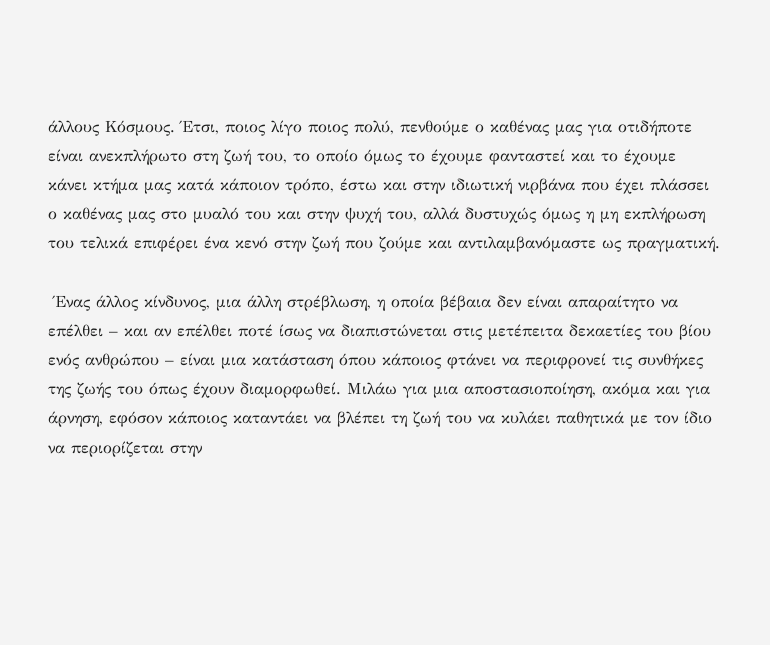άλλους Κόσμους. Έτσι, ποιος λίγο ποιος πολύ, πενθούμε ο καθένας μας για οτιδήποτε είναι ανεκπλήρωτο στη ζωή του, το οποίο όμως το έχουμε φανταστεί και το έχουμε κάνει κτήμα μας κατά κάποιον τρόπο, έστω και στην ιδιωτική νιρβάνα που έχει πλάσσει ο καθένας μας στο μυαλό του και στην ψυχή του, αλλά δυστυχώς όμως η μη εκπλήρωση του τελικά επιφέρει ένα κενό στην ζωή που ζούμε και αντιλαμβανόμαστε ως πραγματική.

 Ένας άλλος κίνδυνος, μια άλλη στρέβλωση, η οποία βέβαια δεν είναι απαραίτητο να επέλθει – και αν επέλθει ποτέ ίσως να διαπιστώνεται στις μετέπειτα δεκαετίες του βίου ενός ανθρώπου – είναι μια κατάσταση όπου κάποιος φτάνει να περιφρονεί τις συνθήκες της ζωής του όπως έχουν διαμορφωθεί. Μιλάω για μια αποστασιοποίηση, ακόμα και για άρνηση, εφόσον κάποιος καταντάει να βλέπει τη ζωή του να κυλάει παθητικά με τον ίδιο να περιορίζεται στην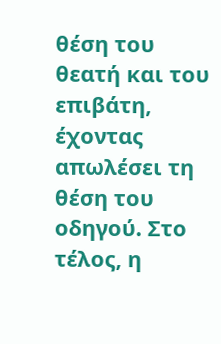θέση του θεατή και του επιβάτη, έχοντας απωλέσει τη θέση του οδηγού. Στο τέλος, η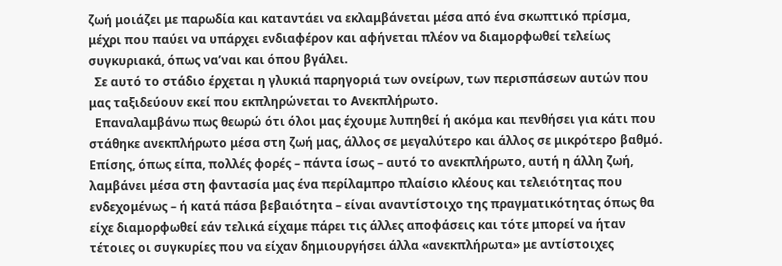ζωή μοιάζει με παρωδία και καταντάει να εκλαμβάνεται μέσα από ένα σκωπτικό πρίσμα, μέχρι που παύει να υπάρχει ενδιαφέρον και αφήνεται πλέον να διαμορφωθεί τελείως συγκυριακά, όπως να’ναι και όπου βγάλει.
  Σε αυτό το στάδιο έρχεται η γλυκιά παρηγοριά των ονείρων, των περισπάσεων αυτών που μας ταξιδεύουν εκεί που εκπληρώνεται το Ανεκπλήρωτο.
  Επαναλαμβάνω πως θεωρώ ότι όλοι μας έχουμε λυπηθεί ή ακόμα και πενθήσει για κάτι που στάθηκε ανεκπλήρωτο μέσα στη ζωή μας, άλλος σε μεγαλύτερο και άλλος σε μικρότερο βαθμό. Επίσης, όπως είπα, πολλές φορές – πάντα ίσως – αυτό το ανεκπλήρωτο, αυτή η άλλη ζωή, λαμβάνει μέσα στη φαντασία μας ένα περίλαμπρο πλαίσιο κλέους και τελειότητας που ενδεχομένως – ή κατά πάσα βεβαιότητα – είναι αναντίστοιχο της πραγματικότητας όπως θα είχε διαμορφωθεί εάν τελικά είχαμε πάρει τις άλλες αποφάσεις και τότε μπορεί να ήταν τέτοιες οι συγκυρίες που να είχαν δημιουργήσει άλλα «ανεκπλήρωτα» με αντίστοιχες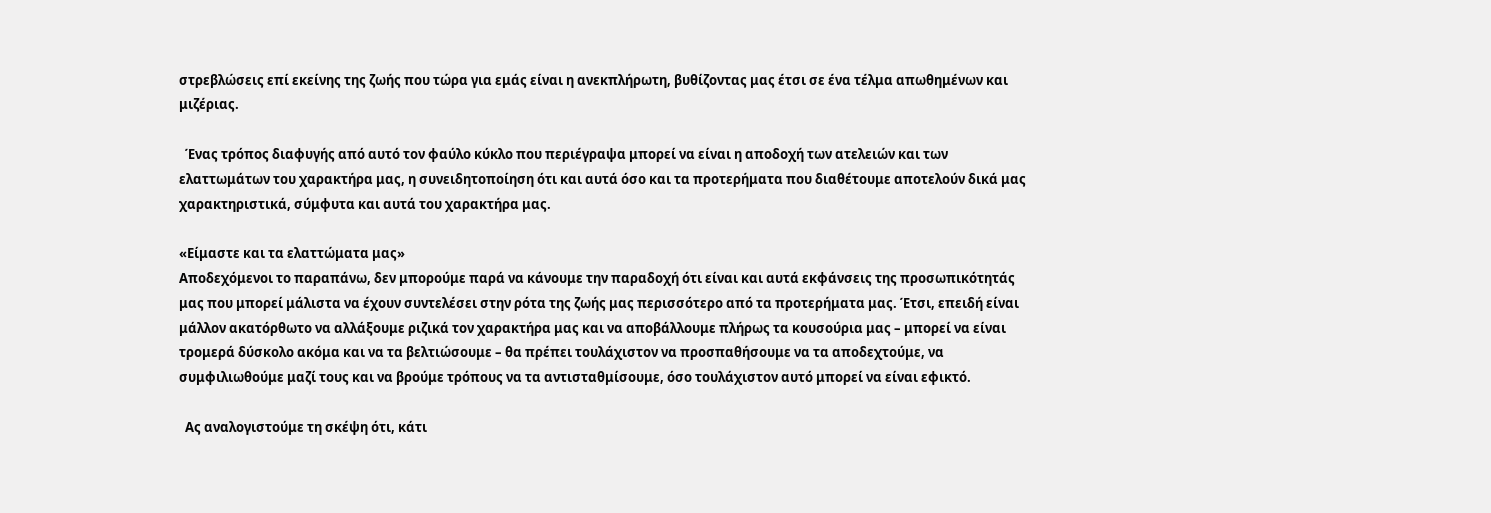στρεβλώσεις επί εκείνης της ζωής που τώρα για εμάς είναι η ανεκπλήρωτη, βυθίζοντας μας έτσι σε ένα τέλμα απωθημένων και μιζέριας.

  Ένας τρόπος διαφυγής από αυτό τον φαύλο κύκλο που περιέγραψα μπορεί να είναι η αποδοχή των ατελειών και των ελαττωμάτων του χαρακτήρα μας, η συνειδητοποίηση ότι και αυτά όσο και τα προτερήματα που διαθέτουμε αποτελούν δικά μας χαρακτηριστικά, σύμφυτα και αυτά του χαρακτήρα μας.

«Είμαστε και τα ελαττώματα μας»
Αποδεχόμενοι το παραπάνω, δεν μπορούμε παρά να κάνουμε την παραδοχή ότι είναι και αυτά εκφάνσεις της προσωπικότητάς μας που μπορεί μάλιστα να έχουν συντελέσει στην ρότα της ζωής μας περισσότερο από τα προτερήματα μας. Έτσι, επειδή είναι μάλλον ακατόρθωτο να αλλάξουμε ριζικά τον χαρακτήρα μας και να αποβάλλουμε πλήρως τα κουσούρια μας – μπορεί να είναι τρομερά δύσκολο ακόμα και να τα βελτιώσουμε – θα πρέπει τουλάχιστον να προσπαθήσουμε να τα αποδεχτούμε, να συμφιλιωθούμε μαζί τους και να βρούμε τρόπους να τα αντισταθμίσουμε, όσο τουλάχιστον αυτό μπορεί να είναι εφικτό.

  Ας αναλογιστούμε τη σκέψη ότι, κάτι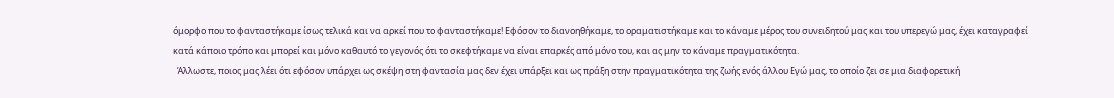όμορφο που το φανταστήκαμε ίσως τελικά και να αρκεί που το φανταστήκαμε! Εφόσον το διανοηθήκαμε, το οραματιστήκαμε και το κάναμε μέρος του συνειδητού μας και του υπερεγώ μας, έχει καταγραφεί κατά κάποιο τρόπο και μπορεί και μόνο καθαυτό το γεγονός ότι το σκεφτήκαμε να είναι επαρκές από μόνο του, και ας μην το κάναμε πραγματικότητα.
  Άλλωστε, ποιος μας λέει ότι εφόσον υπάρχει ως σκέψη στη φαντασία μας δεν έχει υπάρξει και ως πράξη στην πραγματικότητα της ζωής ενός άλλου Εγώ μας, το οποίο ζει σε μια διαφορετική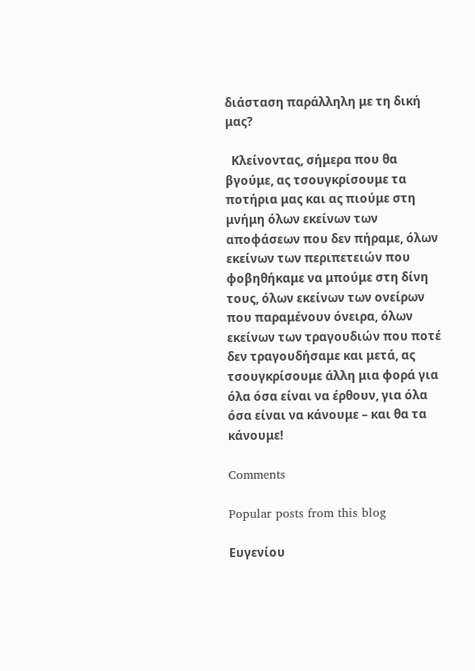διάσταση παράλληλη με τη δική μας?

  Κλείνοντας, σήμερα που θα βγούμε, ας τσουγκρίσουμε τα ποτήρια μας και ας πιούμε στη μνήμη όλων εκείνων των αποφάσεων που δεν πήραμε, όλων εκείνων των περιπετειών που φοβηθήκαμε να μπούμε στη δίνη τους, όλων εκείνων των ονείρων που παραμένουν όνειρα, όλων εκείνων των τραγουδιών που ποτέ δεν τραγουδήσαμε και μετά, ας τσουγκρίσουμε άλλη μια φορά για όλα όσα είναι να έρθουν, για όλα όσα είναι να κάνουμε – και θα τα κάνουμε!

Comments

Popular posts from this blog

Ευγενίου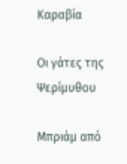Καραβία

Οι γάτες της Ψερίμυθου

Μπριάμ από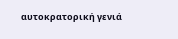αυτοκρατορική γενιά